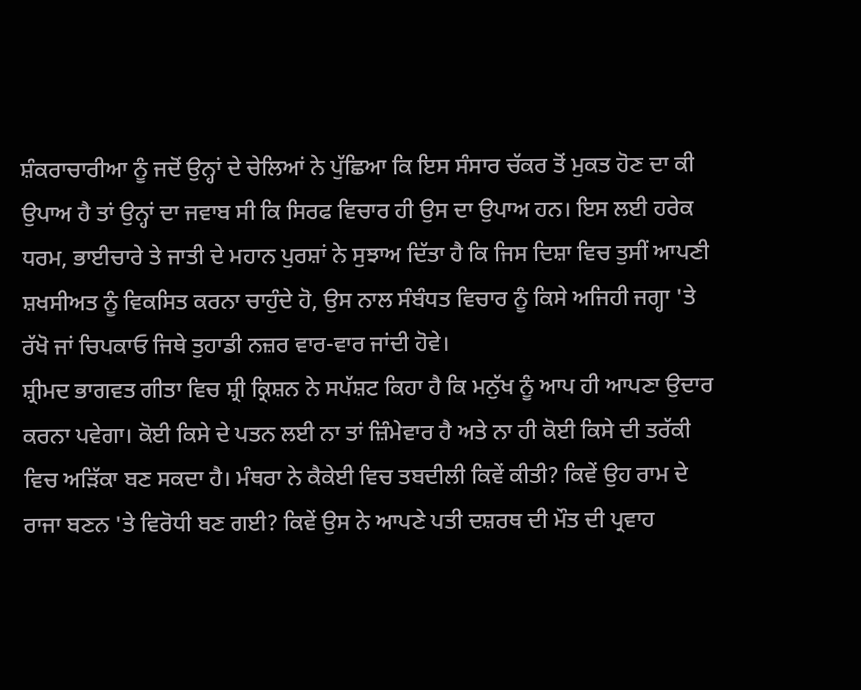ਸ਼ੰਕਰਾਚਾਰੀਆ ਨੂੰ ਜਦੋਂ ਉਨ੍ਹਾਂ ਦੇ ਚੇਲਿਆਂ ਨੇ ਪੁੱਛਿਆ ਕਿ ਇਸ ਸੰਸਾਰ ਚੱਕਰ ਤੋਂ ਮੁਕਤ ਹੋਣ ਦਾ ਕੀ ਉਪਾਅ ਹੈ ਤਾਂ ਉਨ੍ਹਾਂ ਦਾ ਜਵਾਬ ਸੀ ਕਿ ਸਿਰਫ ਵਿਚਾਰ ਹੀ ਉਸ ਦਾ ਉਪਾਅ ਹਨ। ਇਸ ਲਈ ਹਰੇਕ ਧਰਮ, ਭਾਈਚਾਰੇ ਤੇ ਜਾਤੀ ਦੇ ਮਹਾਨ ਪੁਰਸ਼ਾਂ ਨੇ ਸੁਝਾਅ ਦਿੱਤਾ ਹੈ ਕਿ ਜਿਸ ਦਿਸ਼ਾ ਵਿਚ ਤੁਸੀਂ ਆਪਣੀ ਸ਼ਖਸੀਅਤ ਨੂੰ ਵਿਕਸਿਤ ਕਰਨਾ ਚਾਹੁੰਦੇ ਹੋ, ਉਸ ਨਾਲ ਸੰਬੰਧਤ ਵਿਚਾਰ ਨੂੰ ਕਿਸੇ ਅਜਿਹੀ ਜਗ੍ਹਾ 'ਤੇ ਰੱਖੋ ਜਾਂ ਚਿਪਕਾਓ ਜਿਥੇ ਤੁਹਾਡੀ ਨਜ਼ਰ ਵਾਰ-ਵਾਰ ਜਾਂਦੀ ਹੋਵੇ।
ਸ਼੍ਰੀਮਦ ਭਾਗਵਤ ਗੀਤਾ ਵਿਚ ਸ਼੍ਰੀ ਕ੍ਰਿਸ਼ਨ ਨੇ ਸਪੱਸ਼ਟ ਕਿਹਾ ਹੈ ਕਿ ਮਨੁੱਖ ਨੂੰ ਆਪ ਹੀ ਆਪਣਾ ਉਦਾਰ ਕਰਨਾ ਪਵੇਗਾ। ਕੋਈ ਕਿਸੇ ਦੇ ਪਤਨ ਲਈ ਨਾ ਤਾਂ ਜ਼ਿੰਮੇਵਾਰ ਹੈ ਅਤੇ ਨਾ ਹੀ ਕੋਈ ਕਿਸੇ ਦੀ ਤਰੱਕੀ ਵਿਚ ਅੜਿੱਕਾ ਬਣ ਸਕਦਾ ਹੈ। ਮੰਥਰਾ ਨੇ ਕੈਕੇਈ ਵਿਚ ਤਬਦੀਲੀ ਕਿਵੇਂ ਕੀਤੀ? ਕਿਵੇਂ ਉਹ ਰਾਮ ਦੇ ਰਾਜਾ ਬਣਨ 'ਤੇ ਵਿਰੋਧੀ ਬਣ ਗਈ? ਕਿਵੇਂ ਉਸ ਨੇ ਆਪਣੇ ਪਤੀ ਦਸ਼ਰਥ ਦੀ ਮੌਤ ਦੀ ਪ੍ਰਵਾਹ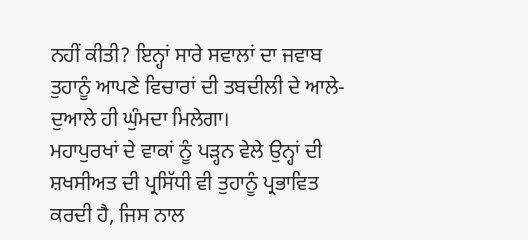ਨਹੀਂ ਕੀਤੀ? ਇਨ੍ਹਾਂ ਸਾਰੇ ਸਵਾਲਾਂ ਦਾ ਜਵਾਬ ਤੁਹਾਨੂੰ ਆਪਣੇ ਵਿਚਾਰਾਂ ਦੀ ਤਬਦੀਲੀ ਦੇ ਆਲੇ-ਦੁਆਲੇ ਹੀ ਘੁੰਮਦਾ ਮਿਲੇਗਾ।
ਮਹਾਪੁਰਖਾਂ ਦੇ ਵਾਕਾਂ ਨੂੰ ਪੜ੍ਹਨ ਵੇਲੇ ਉਨ੍ਹਾਂ ਦੀ ਸ਼ਖਸੀਅਤ ਦੀ ਪ੍ਰਸਿੱਧੀ ਵੀ ਤੁਹਾਨੂੰ ਪ੍ਰਭਾਵਿਤ ਕਰਦੀ ਹੈ, ਜਿਸ ਨਾਲ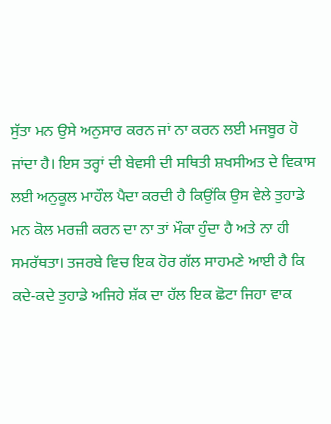ਸੁੱਤਾ ਮਨ ਉਸੇ ਅਨੁਸਾਰ ਕਰਨ ਜਾਂ ਨਾ ਕਰਨ ਲਈ ਮਜਬੂਰ ਹੋ ਜਾਂਦਾ ਹੈ। ਇਸ ਤਰ੍ਹਾਂ ਦੀ ਬੇਵਸੀ ਦੀ ਸਥਿਤੀ ਸ਼ਖਸੀਅਤ ਦੇ ਵਿਕਾਸ ਲਈ ਅਨੁਕੂਲ ਮਾਹੌਲ ਪੈਦਾ ਕਰਦੀ ਹੈ ਕਿਉਂਕਿ ਉਸ ਵੇਲੇ ਤੁਹਾਡੇ ਮਨ ਕੋਲ ਮਰਜ਼ੀ ਕਰਨ ਦਾ ਨਾ ਤਾਂ ਮੌਕਾ ਹੁੰਦਾ ਹੈ ਅਤੇ ਨਾ ਹੀ ਸਮਰੱਥਤਾ। ਤਜਰਬੇ ਵਿਚ ਇਕ ਹੋਰ ਗੱਲ ਸਾਹਮਣੇ ਆਈ ਹੈ ਕਿ ਕਦੇ-ਕਦੇ ਤੁਹਾਡੇ ਅਜਿਹੇ ਸ਼ੱਕ ਦਾ ਹੱਲ ਇਕ ਛੋਟਾ ਜਿਹਾ ਵਾਕ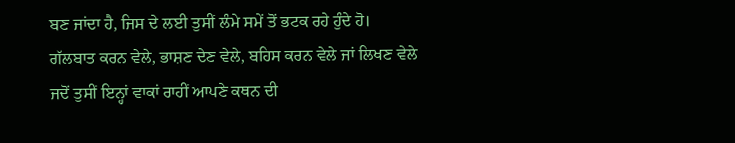ਬਣ ਜਾਂਦਾ ਹੈ, ਜਿਸ ਦੇ ਲਈ ਤੁਸੀਂ ਲੰਮੇ ਸਮੇਂ ਤੋਂ ਭਟਕ ਰਹੇ ਹੁੰਦੇ ਹੋ।
ਗੱਲਬਾਤ ਕਰਨ ਵੇਲੇ, ਭਾਸ਼ਣ ਦੇਣ ਵੇਲੇ, ਬਹਿਸ ਕਰਨ ਵੇਲੇ ਜਾਂ ਲਿਖਣ ਵੇਲੇ ਜਦੋਂ ਤੁਸੀਂ ਇਨ੍ਹਾਂ ਵਾਕਾਂ ਰਾਹੀਂ ਆਪਣੇ ਕਥਨ ਦੀ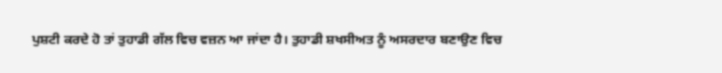ਪੁਸ਼ਟੀ ਕਰਦੇ ਹੋ ਤਾਂ ਤੁਹਾਡੀ ਗੱਲ ਵਿਚ ਵਜ਼ਨ ਆ ਜਾਂਦਾ ਹੈ। ਤੁਹਾਡੀ ਸ਼ਖਸੀਅਤ ਨੂੰ ਅਸਰਦਾਰ ਬਣਾਉਣ ਵਿਚ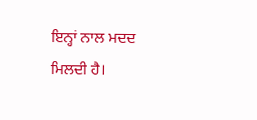ਇਨ੍ਹਾਂ ਨਾਲ ਮਦਦ ਮਿਲਦੀ ਹੈ।